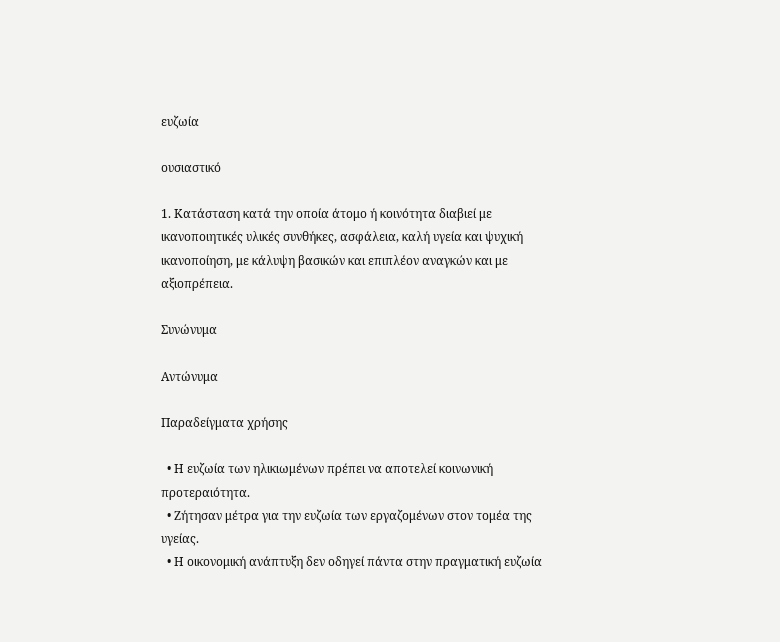ευζωία

ουσιαστικό

1. Κατάσταση κατά την οποία άτομο ή κοινότητα διαβιεί με ικανοποιητικές υλικές συνθήκες, ασφάλεια, καλή υγεία και ψυχική ικανοποίηση, με κάλυψη βασικών και επιπλέον αναγκών και με αξιοπρέπεια.

Συνώνυμα

Αντώνυμα

Παραδείγματα χρήσης

  • Η ευζωία των ηλικιωμένων πρέπει να αποτελεί κοινωνική προτεραιότητα.
  • Ζήτησαν μέτρα για την ευζωία των εργαζομένων στον τομέα της υγείας.
  • Η οικονομική ανάπτυξη δεν οδηγεί πάντα στην πραγματική ευζωία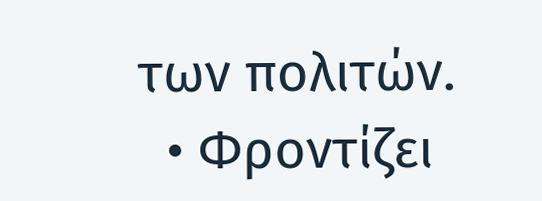των πολιτών.
  • Φροντίζει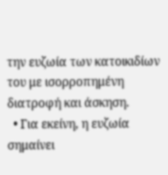την ευζωία των κατοικιδίων του με ισορροπημένη διατροφή και άσκηση.
  • Για εκείνη, η ευζωία σημαίνει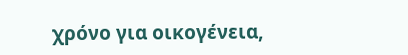χρόνο για οικογένεια,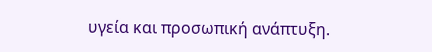υγεία και προσωπική ανάπτυξη.